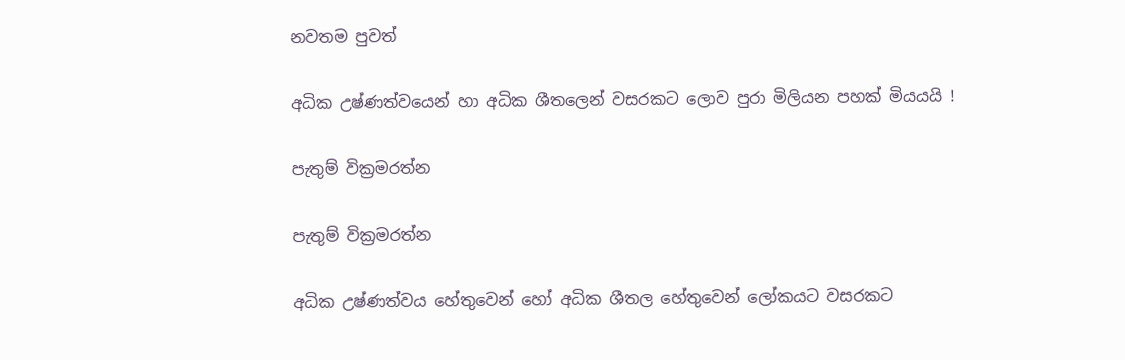නවතම පුවත්

අධික උෂ්ණත්වයෙන් හා අධික ශීතලෙන් වසරකට ලොව පුරා මිලියන පහක් මියයයි !

පැතුම් වික්‍රමරත්න

පැතුම් වික්‍රමරත්න

අධික උෂ්ණත්වය හේතුවෙන් හෝ අධික ශීතල හේතුවෙන් ලෝකයට වසරකට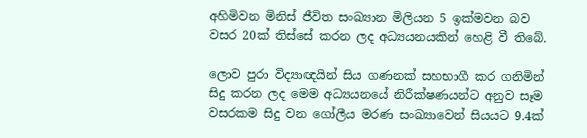අහිමිවන මිනිස් ජීවිත සංඛ්‍යාන මිලියන 5 ඉක්මවන බව වසර 20ක් තිස්සේ කරන ලද අධ්‍යයනයකින් හෙළි වී තිබේ.

ලොව පුරා විද්‍යාඥයින් සිය ගණනක් සහභාගී කර ගනිමින් සිදු කරන ලද මෙම අධ්‍යයනයේ නිරීක්ෂණයන්ට අනුව සෑම වසරකම සිදු වන ගෝලීය මරණ සංඛ්‍යාවෙන් සියයට 9.4ක්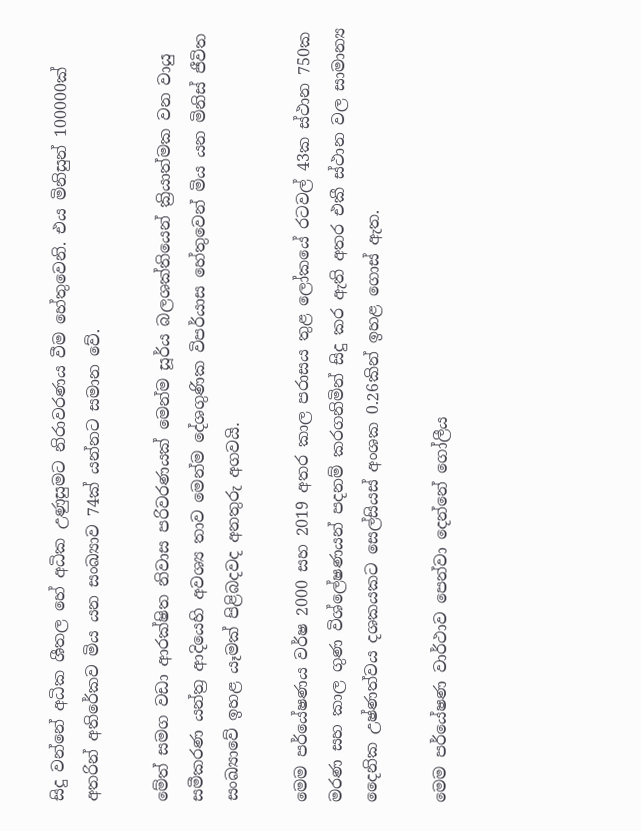සිදු වන්නේ අධික ශීතල හේ අධික උණුසුමට නිරාවරණය වීම හේතුවෙනි. එය මිනිසුන් 100000ක් අතරින් අතිරේකව මිය යන සංඛ්‍යාව 74ක් යන්නට සමාන වේ.

මේත් සමග වඩා ආරක්ෂිත නිවාස පරිවරණයක් මෙන්ම සූර්ය බලශක්තියෙන් ක්‍රියාත්මක වන වායු සමීකරණ යන්ත්‍ර ආදියෙහි අවශ්‍ය තාව මෙන්ම දේශගුණික විපර්යාස හේතුවෙන් මිය යන මිනිස් ජීවිත සංඛ්‍යාවේ ඉහළ යෑමක් පිළිබදවද අනතුරු අගවයි.

මෙම පර්යේෂණය වර්ෂ 2000 සහ 2019 අතර කාල පරාසය තු‍ළ ලෝකයේ රටවල් 43ක ස්ථාන 750ක මරණ සහ කාල ගුණ විශ්ලේෂණයන් පදනම් කරගනිමින් සිදු කර ඇති අතර එකී ස්ථාන වල සාමාන්‍ය දෛනික උෂ්ණත්වය දශකයකට සෙල්සියස් අංශක 0.26කින් ඉහළ ගොස් ඇත.

මෙම පර්යේෂණ වාර්ථාව පෙන්වා දෙන්නේ ගෝලීය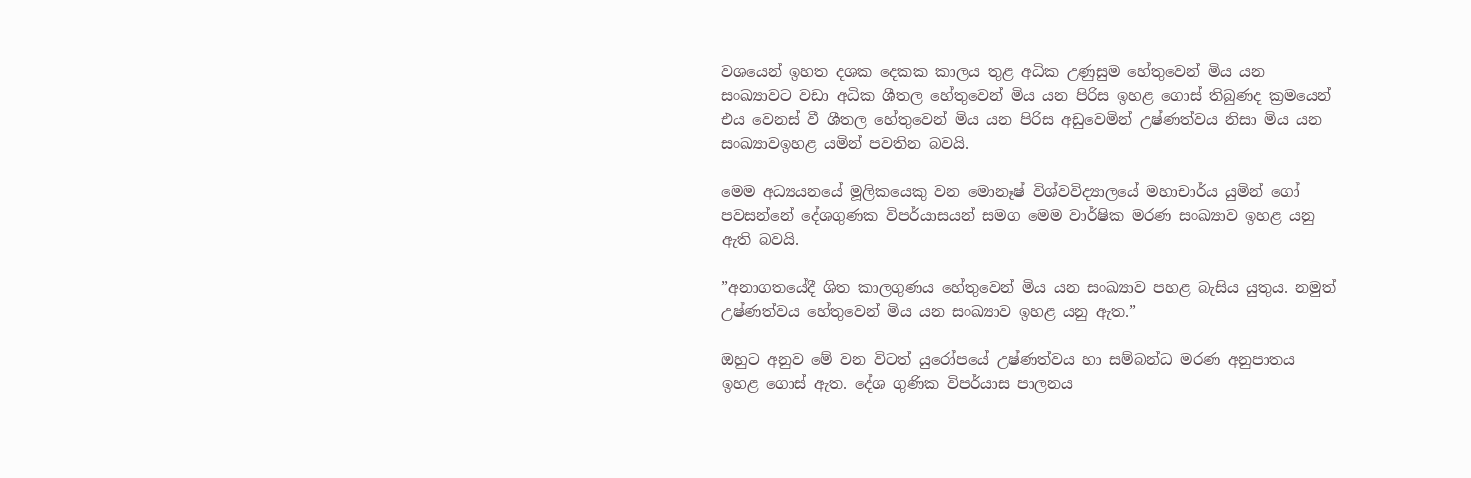වශයෙන් ඉහත දශක දෙකක කාලය තුළ අධික උණුසුම හේතුවෙන් මිය යන සංඛ්‍යාවට වඩා අධික ශීතල හේතුවෙන් මිය යන පිරිස ඉහළ ගොස් තිබුණද ක්‍රමයෙන් එය වෙනස් වී ශීතල හේතුවෙන් මිය යන පිරිස අඩුවෙමින් උෂ්ණත්වය නිසා මිය යන සංඛ්‍යාවඉහළ යමින් පවතින බවයි.

මෙම අධ්‍යයනයේ මූලිකයෙකු වන මොනෑෂ් විශ්වවිද්‍යාලයේ මහාචාර්ය යුමින් ගෝ පවසන්නේ දේශගුණක විපර්යාසයන් සමග මෙම වාර්ෂික මරණ සංඛ්‍යාව ඉහළ යනු ඇති බවයි.

”අනාගතයේදී ශිත කාලගුණය හේතුවෙන් මිය යන සංඛ්‍යාව පහළ බැසිය යුතුය. නමුත් උෂ්ණත්වය හේතුවෙන් මිය යන සංඛ්‍යාව ඉහළ යනු ඇත.”

ඔහුට අනුව මේ වන විටත් යුරෝපයේ උෂ්ණත්වය හා සම්බන්ධ මරණ අනුපාතය ඉහළ ගොස් ඇත. දේශ ගුණික විපර්යාස පාලනය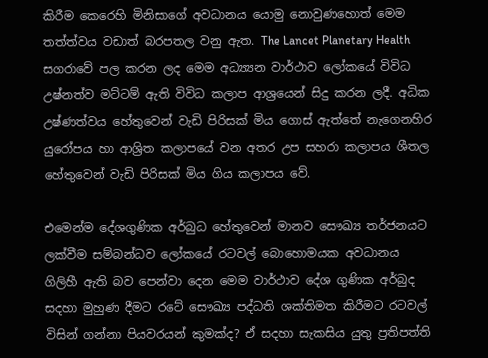කිරීම කෙරෙහි මිනිසාගේ අවධානය යොමු නොවුණහොත් මෙම තත්ත්වය වඩාත් බරපතල වනු ඇත. The Lancet Planetary Health සගරාවේ පල කරන ලද මෙම අධ්‍ය්‍යන වාර්ථාව ලෝකයේ විවිධ උෂ්නත්ව මට්ටම් ඇති විවිධ කලාප ආශ්‍රයෙන් සිදු කරන ලදී. අධික උෂ්ණත්වය හේතුවෙන් වැඩි පිරිසක් මිය ගොස් ඇත්තේ නැගෙනහිර යුරෝපය හා ආශ්‍රිත කලාපයේ වන අතර උප සහරා කලාපය ශීතල හේතුවෙන් වැඩි පිරිසක් මිය ගිය කලාපය වේ.

එමෙන්ම දේශගුණික අර්බුධ හේතුවෙන් මානව සෞඛ්‍ය තර්ජනයට ලක්වීම සම්බන්ධව ලෝකයේ රටවල් බොහොමයක අවධානය ගිලිහී ඇති බව පෙන්වා දෙන මෙම වාර්ථාව දේශ ගුණික අර්බුද සදහා මුහුණ දීමට රටේ සෞඛ්‍ය පද්ධති ශක්තිමත කිරීමට රටවල් විසින් ගන්නා පියවරයන් කුමක්ද? ඒ සදහා සැකසිය යුතු ප්‍රතිපත්ති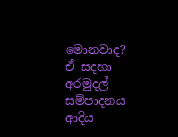මොනවාද? ඒ සදහා අරමුදල් සම්පාදනය ආදිය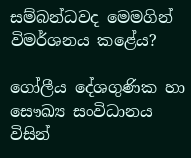සම්බන්ධවද මෙමගින් විමර්ශනය කළේය?

ගෝලීය දේශගුණික හා සෞඛ්‍ය සංවිධානය විසින්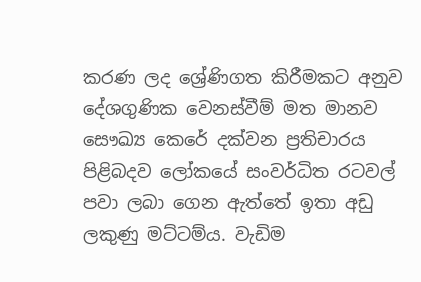කරණ ලද ශ්‍රේණිගත කිරීමකට අනුව දේශගුණික වෙනස්වීම් මත මානව සෞඛ්‍ය කෙරේ දක්වන ප්‍රතිචාරය පිළිබදව ලෝකයේ සංවර්ධිත රටවල් පවා ලබා ගෙන ඇත්තේ ඉතා අඩු ලකුණු මට්ටම්ය. වැඩිම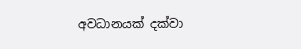අවධානයක් දක්වා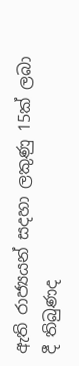ඇති රාජ්‍යයන් සදහා ලකුණු 15ක් ලබා දී තිබුණද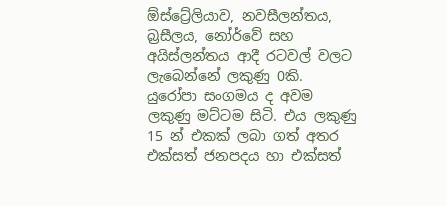ඕස්ට්‍රේලියාව, නවසීලන්තය, බ්‍රසීලය, නෝර්වේ සහ අයිස්ලන්තය ආදී රටවල් වලට ලැබෙන්නේ ලකුණු 0කි. යුරෝපා සංගමය ද අවම ලකුණු මට්ටම සිටි. එය ලකුණු 15 න් එකක් ලබා ගත් අතර එක්සත් ජනපදය හා එක්සත්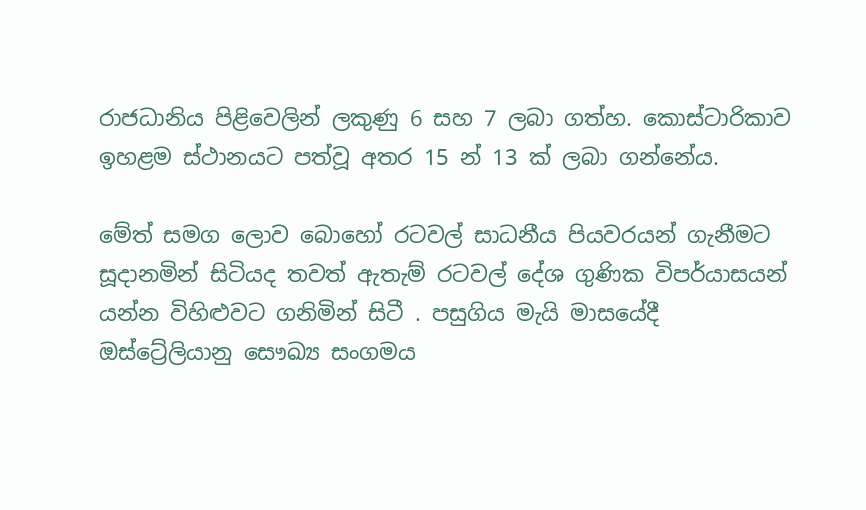රාජධානිය පිළිවෙලින් ලකුණු 6 සහ 7 ලබා ගත්හ. කොස්ටාරිකාව ඉහළම ස්ථානයට පත්වූ අතර 15 න් 13 ක් ලබා ගන්නේය.

මේත් සමග ලොව බොහෝ රටවල් සාධනීය පියවරයන් ගැනීමට සූදානමින් සිටියද තවත් ඇතැම් රටවල් දේශ ගුණික විපර්යාසයන් යන්න විහිළුවට ගනිමින් සිටී . පසුගිය මැයි මාසයේදී ඔස්ට්‍රේලියානු සෞඛ්‍ය සංගමය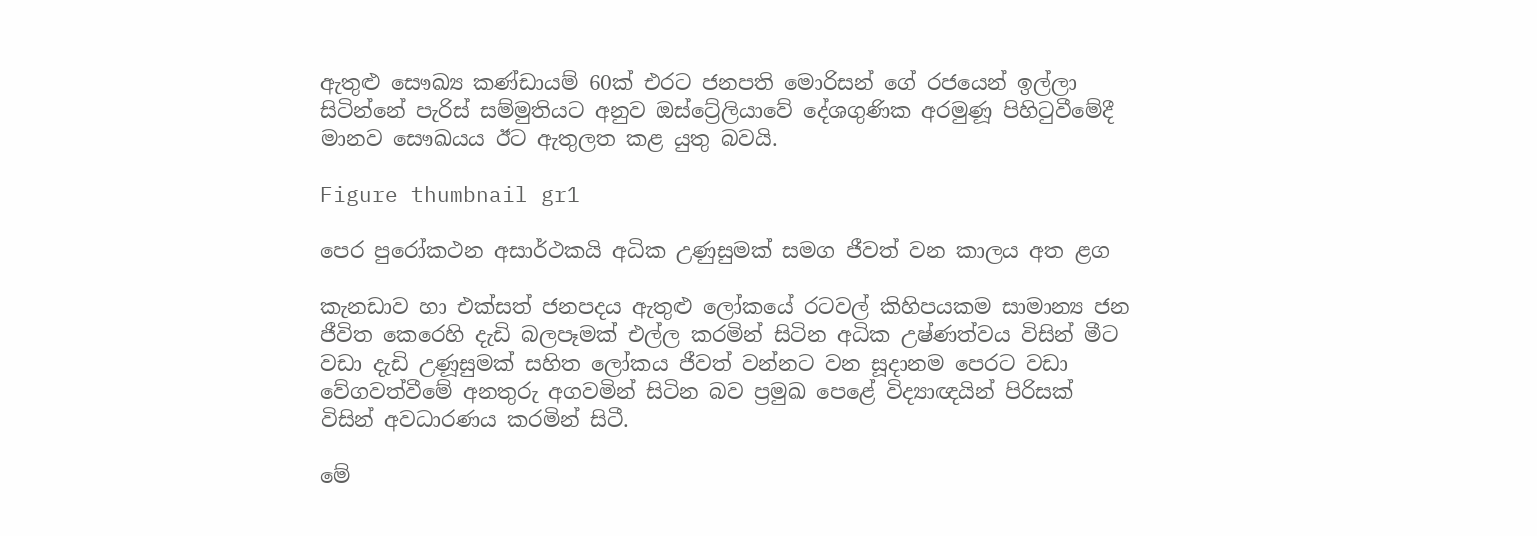ඇතුළු සෞඛ්‍ය කණ්ඩායම් 60ක් එරට ජනපති මොරිසන් ගේ රජයෙන් ඉල්ලා සිටින්නේ පැරිස් සම්මුතියට අනුව ඔස්ට්‍රේලියාවේ දේශගුණික අරමුණූ පිහිටුවීමේදී මානව සෞඛයය ඊට ඇතුලත කළ යුතු බවයි.

Figure thumbnail gr1

පෙර පුරෝකථන අසාර්ථකයි අධික උණුසුමක් සමග ජීවත් වන කාලය අත ළග

කැනඩාව හා එක්සත් ජනපදය ඇතුළු ලෝකයේ රටවල් කිහිපයකම සාමාන්‍ය ජන ජීවිත කෙරෙහි දැඩි බලපෑමක් එල්ල කරමින් සිටින අධික උෂ්ණත්වය විසින් මීට වඩා දැඩි උණූසුමක් සහිත ලෝකය ජීවත් වන්නට වන සූදානම පෙරට වඩා වේගවත්වීමේ අනතුරු අගවමින් සිටින බව ප්‍රමුඛ පෙළේ විද්‍යාඥයින් පිරිසක් විසින් අවධාරණය කරමින් සිටී.

මේ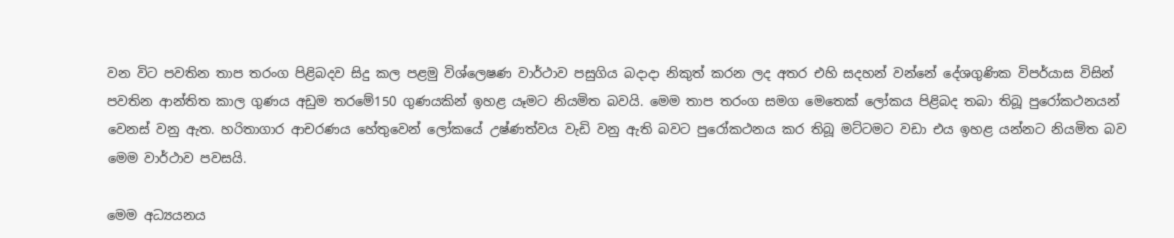වන විට පවතින තාප තරංග පිළිබදව සිදු කල පළමු විශ්ලෙෂණ වාර්ථාව පසුගිය බදාදා නිකුත් කරන ලද අතර එහි සදහන් වන්නේ දේශගුණික විපර්යාස විසින් පවතින ආන්තිත කාල ගුණය අඩුම තරමේ150 ගුණයකින් ඉහළ යෑමට නියමිත බවයි. මෙම තාප තරංග සමග මෙතෙක් ලෝකය පිළිබද තබා තිබූ පුරෝකථනයන් වෙනස් වනු ඇත. හරිතාගාර ආචරණය හේතුවෙන් ලෝකයේ උෂ්ණත්වය වැඩි වනු ඇති බවට පුරෝකථනය කර තිබූ මට්ටමට වඩා එය ඉහළ යන්නට නියමිත බව මෙම වාර්ථාව පවසයි.

මෙම අධ්‍යයනය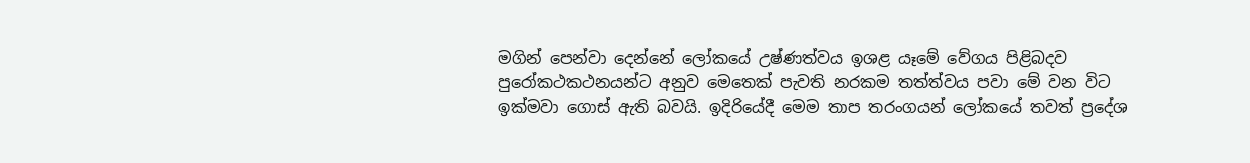මගින් පෙන්වා දෙන්නේ ලෝකයේ උෂ්ණත්වය ඉශළ යෑමේ වේගය පිළිබදව පුරෝකථකථනයන්ට අනුව මෙතෙක් පැවති නරකම තත්ත්වය පවා මේ වන විට ඉක්මවා ගොස් ඇති බවයි. ඉදිරියේදී මෙම තාප තරංගයන් ලෝකයේ තවත් ප්‍රදේශ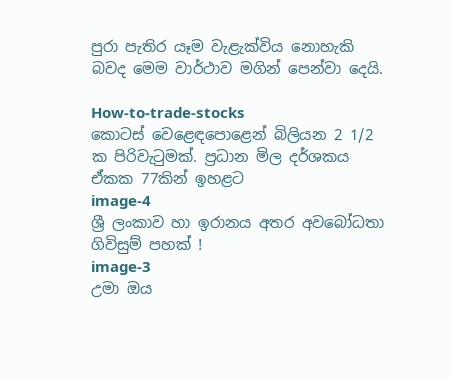පුරා පැතිර යෑම වැළැක්විය නොහැකි බවද මෙම වාර්ථාව මගින් පෙන්වා දෙයි.

How-to-trade-stocks
කොටස් වෙළෙඳපොළෙන් බිලියන 2 1/2 ක පිරිවැටුමක්. ප්‍රධාන මිල දර්ශකය ඒකක 77කින් ඉහළට
image-4
ශ්‍රී ලංකාව හා ඉරානය අතර අවබෝධතා ගිවිසුම් පහක් !
image-3
උමා ඔය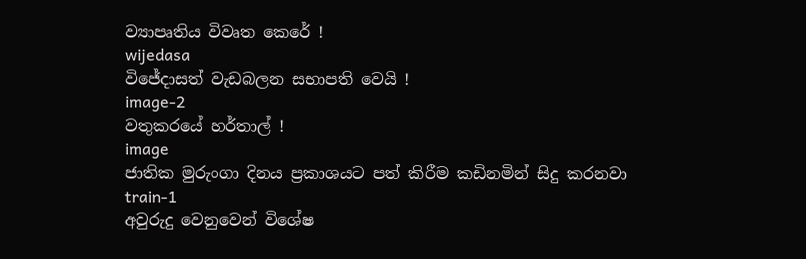ව්‍යාපෘතිය විවෘත කෙරේ !
wijedasa
විජේදාසත් වැඩබලන සභාපති වෙයි !
image-2
වතුකරයේ හර්තාල් !
image
ජාතික මුරුංගා දිනය ප්‍රකාශයට පත් කිරීම කඩිනමින් සිදු කරනවා
train-1
අවුරුදු වෙනුවෙන් විශේෂ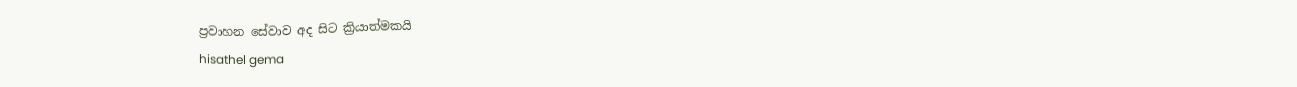ප්‍රවාහන සේවාව අද සිට ක්‍රියාත්මකයි
hisathel gema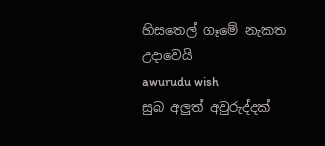හිසතෙල් ගෑමේ නැකත උදාවෙයි
awurudu wish
සුබ අලුත් අවුරුද්දක්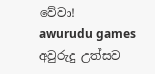වේවා!
awurudu games
අවුරුදු උත්සව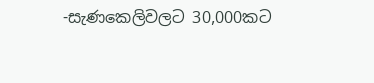-සැණකෙලිවලට 30,000කට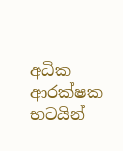අධික ආරක්ෂක භටයින්